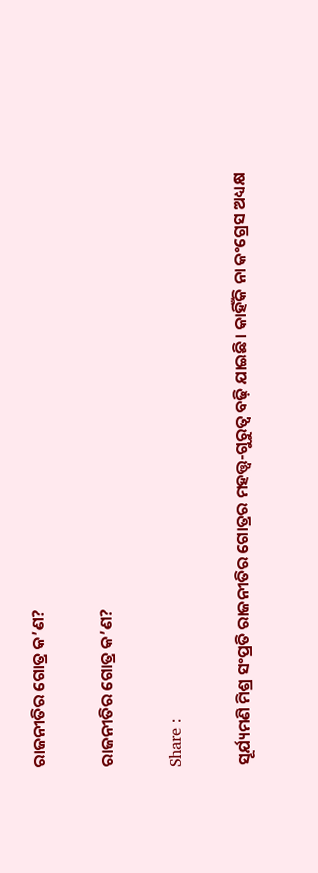ରାଜନୀତିର ଗୋତ୍ର କ’ଣ?

ରାଜନୀତିର ଗୋତ୍ର କ’ଣ?

Share :

ସୂର୍ଯ୍ୟମଣି ମିଶ୍ର ସଂପ୍ରତି ରାଜନୀତିର ଗୋତ୍ରର ମହତ୍ତ୍ୱ-ଗୁରୁତ୍ୱ ବଢ଼ି ଯାଇଛି। କାହିଁକି ନା କଂଗ୍ରେସ ଅଧ୍ୟକ୍ଷ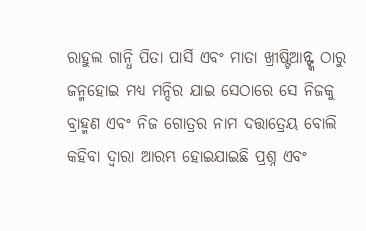ରାହୁଲ ଗାନ୍ଧି ପିତା ପାର୍ସି ଏବଂ ମାତା ଖ୍ରୀଷ୍ଟିଆନ୍ଙ୍କ ଠାରୁ ଜନ୍ମହୋଇ ମଧ୍ୟ ମନ୍ଦିର ଯାଇ ସେଠାରେ ସେ ନିଜକୁ ବ୍ରାହ୍ମଣ ଏବଂ ନିଜ ଗୋତ୍ରର ନାମ ଦତ୍ତାତ୍ରେୟ ବୋଲି କହିବା ଦ୍ୱାରା ଆରମ୍ଭ ହୋଇଯାଇଛି ପ୍ରଶ୍ନ ଏବଂ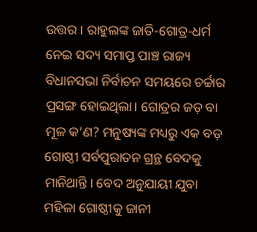ଉତ୍ତର। ରାହୁଲଙ୍କ ଜାତି-ଗୋତ୍ର-ଧର୍ମ ନେଇ ସଦ୍ୟ ସମାପ୍ତ ପାଞ୍ଚ ରାଜ୍ୟ ବିଧାନସଭା ନିର୍ବାଚନ ସମୟରେ ଚର୍ଚ୍ଚାର ପ୍ରସଙ୍ଗ ହୋଇଥିଲା। ଗୋତ୍ରର ଜଡ଼ ବା ମୂଳ କ’ଣ? ମନୁଷ୍ୟଙ୍କ ମଧ୍ୟରୁ ଏକ ବଡ଼ ଗୋଷ୍ଠୀ ସର୍ବପୁରାତନ ଗ୍ରନ୍ଥ ବେଦକୁ ମାନିଥାନ୍ତି। ବେଦ ଅନୁଯାୟୀ ଯୁବା ମହିଳା ଗୋଷ୍ଠୀକୁ ଜାନୀ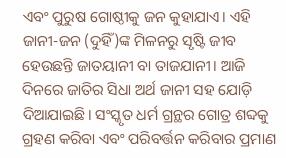ଏବଂ ପୁରୁଷ ଗୋଷ୍ଠୀକୁ ଜନ କୁହାଯାଏ। ଏହି ଜାନୀ-ଜନ (ଦୁହିଁ)ଙ୍କ ମିଳନରୁ ସୃଷ୍ଟି ଜୀବ ହେଉଛନ୍ତି ଜାତୟାନୀ ବା ତାଜଯାନୀ। ଆଜି ଦିନରେ ଜାତିର ସିଧା ଅର୍ଥ ଜାନୀ ସହ ଯୋଡ଼ି ଦିଆଯାଇଛି। ସଂସ୍କୃତ ଧର୍ମ ଗ୍ରନ୍ଥର ଗୋତ୍ର ଶବ୍ଦକୁ ଗ୍ରହଣ କରିବା ଏବଂ ପରିବର୍ତ୍ତନ କରିବାର ପ୍ରମାଣ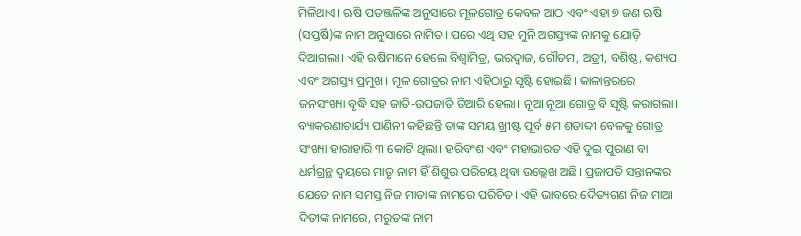ମିଳିଥାଏ। ଋଷି ପତଞ୍ଜଳିଙ୍କ ଅନୁସାରେ ମୂଳଗୋତ୍ର କେବଳ ଆଠ ଏବଂ ଏହା ୭ ଜଣ ଋଷି (ସପ୍ତର୍ଷି)ଙ୍କ ନାମ ଅନୁସାରେ ନାମିତ। ପରେ ଏଥି ସହ ମୁନି ଅଗସ୍ତ୍ୟଙ୍କ ନାମକୁ ଯୋଡ଼ି ଦିଆଗଲା। ଏହି ଋଷିମାନେ ହେଲେ ବିଶ୍ୱାମିତ୍ର, ଭରଦ୍ୱାଜ, ଗୌତମ, ଅତ୍ରୀ, ବଶିଷ୍ଠ, କଶ୍ୟପ ଏବଂ ଅଗସ୍ତ୍ୟ ପ୍ରମୁଖ। ମୂଳ ଗୋତ୍ରର ନାମ ଏହିଠାରୁ ସୃଷ୍ଟି ହୋଇଛି। କାଳାନ୍ତରରେ ଜନସଂଖ୍ୟା ବୃଦ୍ଧି ସହ ଜାତି-ଉପଜାତି ତିଆରି ହେଲା। ନୂଆ ନୂଆ ଗୋତ୍ର ବି ସୃଷ୍ଟି କରାଗଲା। ବ୍ୟାକରଣାଚାର୍ଯ୍ୟ ପାଣିନୀ କହିଛନ୍ତି ତାଙ୍କ ସମୟ ଖ୍ରୀଷ୍ଟ ପୂର୍ବ ୫ମ ଶତାବ୍ଦୀ ବେଳକୁ ଗୋତ୍ର ସଂଖ୍ୟା ହାରାହାରି ୩ କୋଟି ଥିଲା। ହରିବଂଶ ଏବଂ ମହାଭାରତ ଏହି ଦୁଇ ପୁରାଣ ବା ଧର୍ମଗ୍ରନ୍ଥ ଦ୍ୱୟରେ ମାତୃ ନାମ ହିଁ ଶିଶୁର ପରିଚୟ ଥିବା ଉଲ୍ଲେଖ ଅଛି। ପ୍ରଜାପତି ସନ୍ତାନଙ୍କର ଯେତେ ନାମ ସମସ୍ତ ନିଜ ମାତାଙ୍କ ନାମରେ ପରିଚିତ। ଏହି ଭାବରେ ଦୈତ୍ୟଗଣ ନିଜ ମାଆ ଦିତୀଙ୍କ ନାମରେ, ମରୁତଙ୍କ ନାମ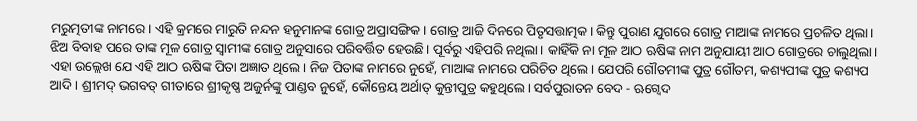ମରୁତ୍ମତୀଙ୍କ ନାମରେ। ଏହି କ୍ରମରେ ମାରୁତି ନନ୍ଦନ ହନୁମାନଙ୍କ ଗୋତ୍ର ଅପ୍ରାସଙ୍ଗିକ। ଗୋତ୍ର ଆଜି ଦିନରେ ପିତୃସତ୍ତାତ୍ମକ। କିନ୍ତୁ ପୁରାଣ ଯୁଗରେ ଗୋତ୍ର ମାଆଙ୍କ ନାମରେ ପ୍ରଚଳିତ ଥିଲା। ଝିଅ ବିବାହ ପରେ ତାଙ୍କ ମୂଳ ଗୋତ୍ର ସ୍ୱାମୀଙ୍କ ଗୋତ୍ର ଅନୁସାରେ ପରିବର୍ତ୍ତିତ ହେଉଛି। ପୂର୍ବରୁ ଏହିପରି ନଥିଲା। କାହିଁକି ନା ମୂଳ ଆଠ ଋଷିଙ୍କ ନାମ ଅନୁଯାୟୀ ଆଠ ଗୋତ୍ରରେ ଚାଲୁଥିଲା। ଏହା ଉଲ୍ଲେଖ ଯେ ଏହି ଆଠ ଋଷିଙ୍କ ପିତା ଅଜ୍ଞାତ ଥିଲେ। ନିଜ ପିତାଙ୍କ ନାମରେ ନୁହେଁ, ମାଆଙ୍କ ନାମରେ ପରିଚିତ ଥିଲେ। ଯେପରି ଗୌତମୀଙ୍କ ପୁତ୍ର ଗୌତମ, କଶ୍ୟପୀଙ୍କ ପୁତ୍ର କଶ୍ୟପ ଆଦି। ଶ୍ରୀମଦ୍ ଭଗବତ୍ ଗୀତାରେ ଶ୍ରୀକୃଷ୍ଣ ଅଜୁର୍ନଙ୍କୁ ପାଣ୍ଡବ ନୁହେଁ, କୌନ୍ତେୟ ଅର୍ଥାତ୍ କୁନ୍ତୀପୁତ୍ର କହୁଥିଲେ। ସର୍ବପୁରାତନ ବେଦ - ଋଗ୍ବେଦ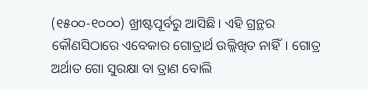(୧୫୦୦-୧୦୦୦) ଖ୍ରୀଷ୍ଟପୂର୍ବରୁ ଆସିଛି। ଏହି ଗ୍ରନ୍ଥର କୌଣସିଠାରେ ଏବେକାର ଗୋତ୍ରାର୍ଥ ଉଲ୍ଲିଖିତ ନାହିଁ। ଗୋତ୍ର ଅର୍ଥାତ ଗୋ ସୁରକ୍ଷା ବା ତ୍ରାଣ ବୋଲି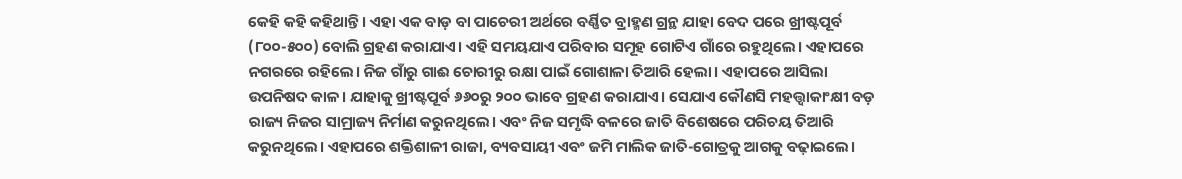କେହି କହି କହିଥାନ୍ତି। ଏହା ଏକ ବାଡ଼ ବା ପାଚେରୀ ଅର୍ଥରେ ବର୍ଣ୍ଣିତ ବ୍ରାହ୍ମଣ ଗ୍ରନ୍ଥ ଯାହା ବେଦ ପରେ ଖ୍ରୀଷ୍ଟପୂର୍ବ (୮୦୦-୫୦୦) ବୋଲି ଗ୍ରହଣ କରାଯାଏ। ଏହି ସମୟଯାଏ ପରିବାର ସମୂହ ଗୋଟିଏ ଗାଁରେ ରହୁଥିଲେ। ଏହାପରେ ନଗରରେ ରହିଲେ। ନିଜ ଗାଁରୁ ଗାଈ ଚୋରୀରୁ ରକ୍ଷା ପାଇଁ ଗୋଶାଳା ତିଆରି ହେଲା। ଏହାପରେ ଆସିଲା ଉପନିଷଦ କାଳ। ଯାହାକୁ ଖ୍ରୀଷ୍ଟପୂର୍ବ ୬୬୦ରୁ ୨୦୦ ଭାବେ ଗ୍ରହଣ କରାଯାଏ। ସେଯାଏ କୌଣସି ମହତ୍ତ୍ୱାକାଂକ୍ଷୀ ବଡ଼ ରାଜ୍ୟ ନିଜର ସାମ୍ରାଜ୍ୟ ନିର୍ମାଣ କରୁନଥିଲେ। ଏବଂ ନିଜ ସମୃଦ୍ଧି ବଳରେ ଜାତି ବିଶେଷରେ ପରିଚୟ ତିଆରି କରୁନଥିଲେ। ଏହାପରେ ଶକ୍ତିଶାଳୀ ରାଜା, ବ୍ୟବସାୟୀ ଏବଂ ଜମି ମାଲିକ ଜାତି-ଗୋତ୍ରକୁ ଆଗକୁ ବଢ଼ାଇଲେ।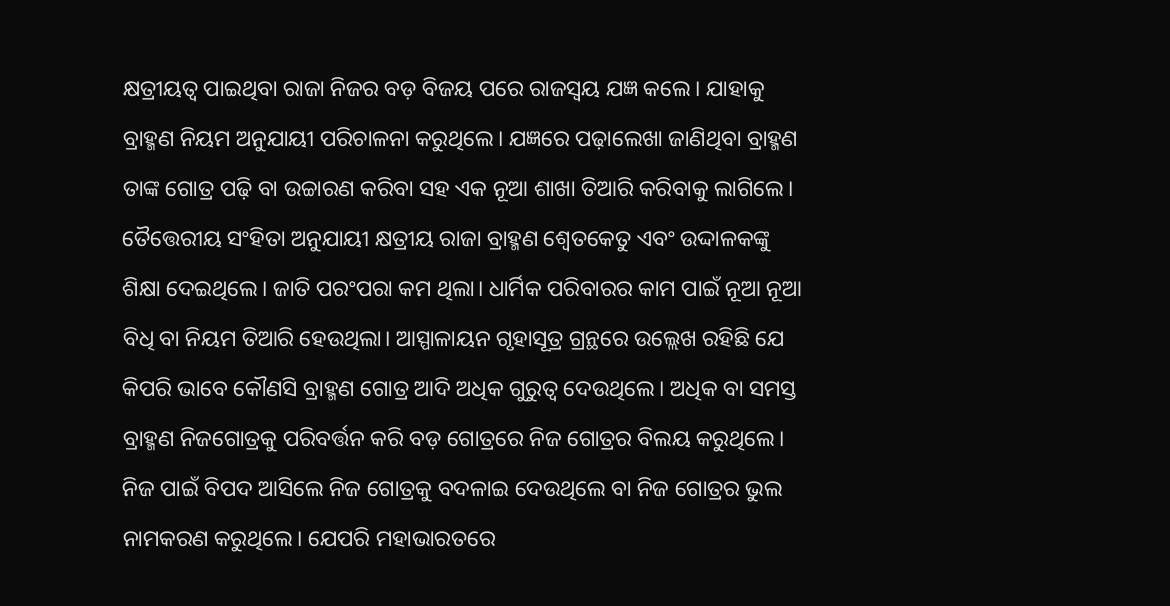କ୍ଷତ୍ରୀୟତ୍ୱ ପାଇଥିବା ରାଜା ନିଜର ବଡ଼ ବିଜୟ ପରେ ରାଜସ୍ୱୟ ଯଜ୍ଞ କଲେ। ଯାହାକୁ ବ୍ରାହ୍ମଣ ନିୟମ ଅନୁଯାୟୀ ପରିଚାଳନା କରୁଥିଲେ। ଯଜ୍ଞରେ ପଢ଼ାଲେଖା ଜାଣିଥିବା ବ୍ରାହ୍ମଣ ତାଙ୍କ ଗୋତ୍ର ପଢ଼ି ବା ଉଚ୍ଚାରଣ କରିବା ସହ ଏକ ନୂଆ ଶାଖା ତିଆରି କରିବାକୁ ଲାଗିଲେ। ତୈତ୍ତେରୀୟ ସଂହିତା ଅନୁଯାୟୀ କ୍ଷତ୍ରୀୟ ରାଜା ବ୍ରାହ୍ମଣ ଶ୍ୱେତକେତୁ ଏବଂ ଉଦ୍ଦାଳକଙ୍କୁ ଶିକ୍ଷା ଦେଇଥିଲେ। ଜାତି ପରଂପରା କମ ଥିଲା। ଧାର୍ମିକ ପରିବାରର କାମ ପାଇଁ ନୂଆ ନୂଆ ବିଧି ବା ନିୟମ ତିଆରି ହେଉଥିଲା। ଆସ୍ପାଳାୟନ ଗୃହାସୂତ୍ର ଗ୍ରନ୍ଥରେ ଉଲ୍ଲେଖ ରହିଛି ଯେ କିପରି ଭାବେ କୌଣସି ବ୍ରାହ୍ମଣ ଗୋତ୍ର ଆଦି ଅଧିକ ଗୁରୁତ୍ୱ ଦେଉଥିଲେ। ଅଧିକ ବା ସମସ୍ତ ବ୍ରାହ୍ମଣ ନିଜଗୋତ୍ରକୁ ପରିବର୍ତ୍ତନ କରି ବଡ଼ ଗୋତ୍ରରେ ନିଜ ଗୋତ୍ରର ବିଲୟ କରୁଥିଲେ। ନିଜ ପାଇଁ ବିପଦ ଆସିଲେ ନିଜ ଗୋତ୍ରକୁ ବଦଳାଇ ଦେଉଥିଲେ ବା ନିଜ ଗୋତ୍ରର ଭୁଲ ନାମକରଣ କରୁଥିଲେ। ଯେପରି ମହାଭାରତରେ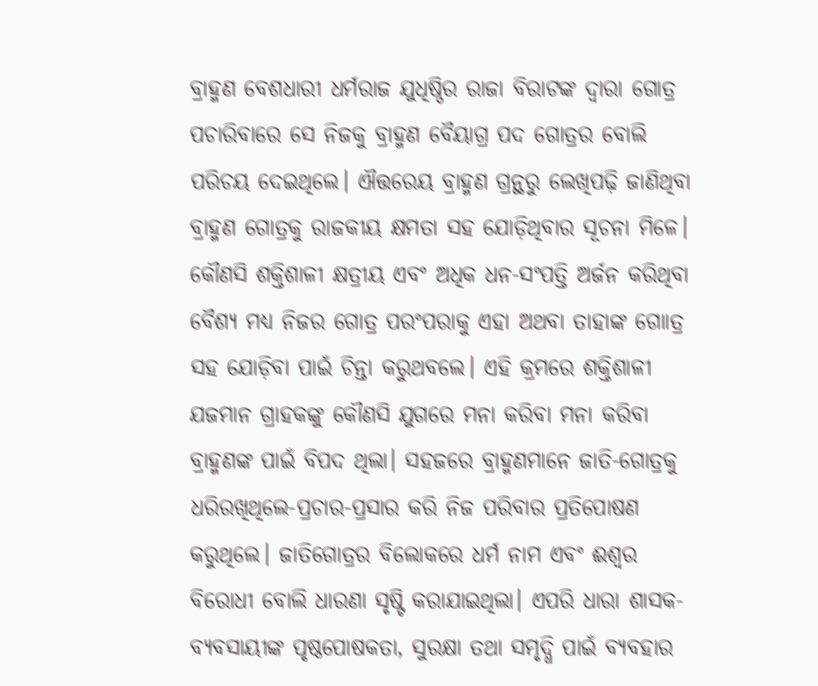ବ୍ରାହ୍ମଣ ବେଶଧାରୀ ଧର୍ମରାଜ ଯୁଧିଷ୍ଠିର ରାଜା ବିରାଟଙ୍କ ଦ୍ୱାରା ଗୋତ୍ର ପଚାରିବାରେ ସେ ନିଜକୁ ବ୍ରାହ୍ମଣ ବୈୟାଗ୍ର ପଦ ଗୋତ୍ରର ବୋଲି ପରିଚୟ ଦେଇଥିଲେ। ଐତ୍ତରେୟ ବ୍ରାହ୍ମଣ ଗ୍ରନ୍ଥରୁ ଲେଖିପଢ଼ି ଜାଣିଥିବା ବ୍ରାହ୍ମଣ ଗୋତ୍ରକୁ ରାଜକୀୟ କ୍ଷମତା ସହ ଯୋଡ଼ିଥିବାର ସୂଚନା ମିଳେ। କୌଣସି ଶକ୍ତିଶାଳୀ କ୍ଷତ୍ରୀୟ ଏବଂ ଅଧିକ ଧନ-ସଂପତ୍ତି ଅର୍ଜନ କରିଥିବା ବୈଶ୍ୟ ମଧ୍ୟ ନିଜର ଗୋତ୍ର ପରଂପରାକୁ ଏହା ଅଥବା ତାହାଙ୍କ ଗୋାତ୍ର ସହ ଯୋଡ଼ିବା ପାଇଁ ଚିନ୍ତା କରୁଥବଲେ। ଏହି କ୍ରମରେ ଶକ୍ତିଶାଳୀ ଯଜମାନ ଗ୍ରାହକଙ୍କୁ କୌଣସି ଯୁଗରେ ମନା କରିବା ମନା କରିବା ବ୍ରାହ୍ମଣଙ୍କ ପାଇଁ ବିପଦ ଥିଲା। ସହଜରେ ବ୍ରାହ୍ମଣମାନେ ଜାତି-ଗୋତ୍ରକୁ ଧରିରଖିଥିଲେ-ପ୍ରଚାର-ପ୍ରସାର କରି ନିଜ ପରିବାର ପ୍ରତିପୋଷଣ କରୁଥିଲେ। ଜାତିଗୋତ୍ରର ବିଲୋକରେ ଧର୍ମ ନାମ ଏବଂ ଈଶ୍ୱର ବିରୋଧୀ ବୋଲି ଧାରଣା ସୃଷ୍ଟି କରାଯାଇଥିଲା। ଏପରି ଧାରା ଶାସକ-ବ୍ୟବସାୟୀଙ୍କ ପୃଷ୍ଠପୋଷକତା, ସୁରକ୍ଷା ତଥା ସମୃଦ୍ଧି ପାଇଁ ବ୍ୟବହାର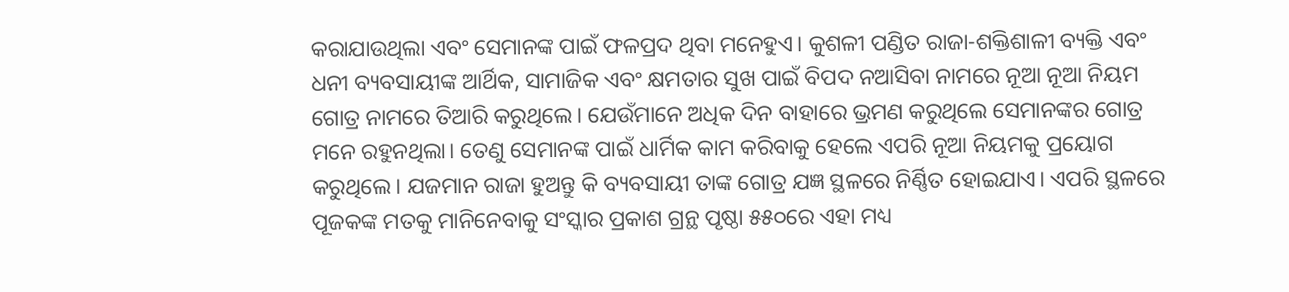କରାଯାଉଥିଲା ଏବଂ ସେମାନଙ୍କ ପାଇଁ ଫଳପ୍ରଦ ଥିବା ମନେହୁଏ। କୁଶଳୀ ପଣ୍ଡିତ ରାଜା-ଶକ୍ତିଶାଳୀ ବ୍ୟକ୍ତି ଏବଂ ଧନୀ ବ୍ୟବସାୟୀଙ୍କ ଆର୍ଥିକ, ସାମାଜିକ ଏବଂ କ୍ଷମତାର ସୁଖ ପାଇଁ ବିପଦ ନଆସିବା ନାମରେ ନୂଆ ନୂଆ ନିୟମ ଗୋତ୍ର ନାମରେ ତିଆରି କରୁଥିଲେ। ଯେଉଁମାନେ ଅଧିକ ଦିନ ବାହାରେ ଭ୍ରମଣ କରୁଥିଲେ ସେମାନଙ୍କର ଗୋତ୍ର ମନେ ରହୁନଥିଲା। ତେଣୁ ସେମାନଙ୍କ ପାଇଁ ଧାର୍ମିକ କାମ କରିବାକୁ ହେଲେ ଏପରି ନୂଆ ନିୟମକୁ ପ୍ରୟୋଗ କରୁଥିଲେ। ଯଜମାନ ରାଜା ହୁଅନ୍ତୁ କି ବ୍ୟବସାୟୀ ତାଙ୍କ ଗୋତ୍ର ଯଜ୍ଞ ସ୍ଥଳରେ ନିର୍ଣ୍ଣିତ ହୋଇଯାଏ। ଏପରି ସ୍ଥଳରେ ପୂଜକଙ୍କ ମତକୁ ମାନିନେବାକୁ ସଂସ୍କାର ପ୍ରକାଶ ଗ୍ରନ୍ଥ ପୃଷ୍ଠା ୫୫୦ରେ ଏହା ମଧ୍ୟ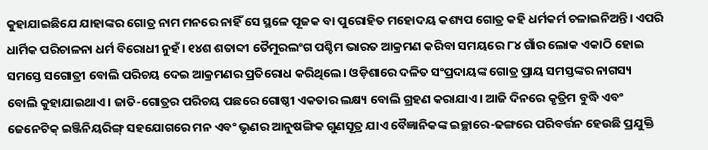କୁହାଯାଇଛିଯେ ଯାହାଙ୍କର ଗୋତ୍ର ନାମ ମନରେ ନାହିଁ ସେ ସ୍ଥଳେ ପୂଜକ ବା ପୁରୋହିତ ମହୋଦୟ କଶ୍ୟପ ଗୋତ୍ର କହି ଧର୍ମକର୍ମ ଚଳାଇନିଅନ୍ତି। ଏପରି ଧାର୍ମିକ ପରିଚାଳନା ଧର୍ମ ବିରୋଧୀ ନୁହଁ। ୧୪ଶ ଶତାବ୍ଦୀ ତୈମୁରଲଂଗ ପଶ୍ଚିମ ଭାରତ ଆକ୍ରମଣ କରିବା ସମୟରେ ୮୪ ଗାଁର ଲୋକ ଏକାଠି ହୋଇ ସମସ୍ତେ ସଗୋତ୍ରୀ ବୋଲି ପରିଚୟ ଦେଇ ଆକ୍ରମଣର ପ୍ରତିରୋଧ କରିଥିଲେ। ଓଡ଼ିଶାରେ ଦଳିତ ସଂପ୍ରଦାୟଙ୍କ ଗୋତ୍ର ପ୍ରାୟ ସମସ୍ତଙ୍କର ନାଗସ୍ୟ ବୋଲି କୁହାଯାଇଥାଏ। ଜାତି-ଗୋତ୍ରର ପରିଚୟ ପଛରେ ଗୋଷ୍ଠୀ ଏକତାର ଲକ୍ଷ୍ୟ ବୋଲି ଗ୍ରହଣ କରାଯାଏ। ଆଜି ଦିନରେ କୃତ୍ରିମ ବୁଦ୍ଧି ଏବଂ ଜେନେଟିକ୍ ଇଞ୍ଜିନିୟରିଙ୍ଗ୍ ସହଯୋଗରେ ମନ ଏବଂ ଭୃଣର ଆନୁଷଙ୍ଗିକ ଗୁଣସୂତ୍ର ଯାଏ ବୈଜ୍ଞାନିକଙ୍କ ଇଚ୍ଛାରେ-ଢଙ୍ଗରେ ପରିବର୍ତ୍ତନ ହେଉଛି ପ୍ରଯୁକ୍ତି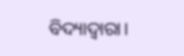ବିଦ୍ୟାଦ୍ୱାରା।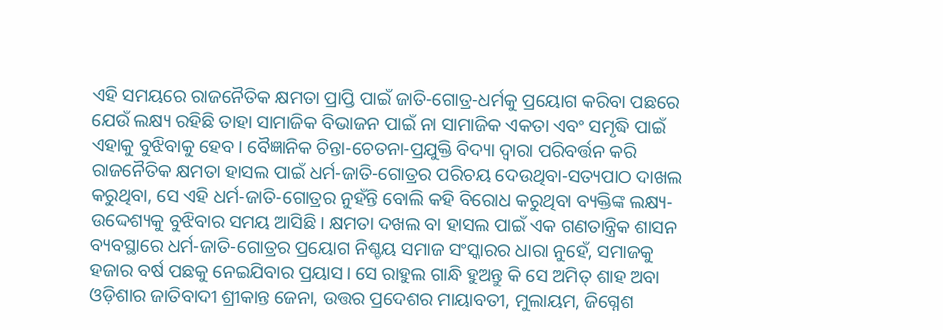ଏହି ସମୟରେ ରାଜନୈତିକ କ୍ଷମତା ପ୍ରାପ୍ତି ପାଇଁ ଜାତି-ଗୋତ୍ର-ଧର୍ମକୁ ପ୍ରୟୋଗ କରିବା ପଛରେ ଯେଉଁ ଲକ୍ଷ୍ୟ ରହିଛି ତାହା ସାମାଜିକ ବିଭାଜନ ପାଇଁ ନା ସାମାଜିକ ଏକତା ଏବଂ ସମୃଦ୍ଧି ପାଇଁ ଏହାକୁ ବୁଝିବାକୁ ହେବ। ବୈଜ୍ଞାନିକ ଚିନ୍ତା-ଚେତନା-ପ୍ରଯୁକ୍ତି ବିଦ୍ୟା ଦ୍ୱାରା ପରିବର୍ତ୍ତନ କରି ରାଜନୈତିକ କ୍ଷମତା ହାସଲ ପାଇଁ ଧର୍ମ-ଜାତି-ଗୋତ୍ରର ପରିଚୟ ଦେଉଥିବା-ସତ୍ୟପାଠ ଦାଖଲ କରୁଥିବା, ସେ ଏହି ଧର୍ମ-ଜାତି-ଗୋତ୍ରର ନୁହଁନ୍ତି ବୋଲି କହି ବିରୋଧ କରୁଥିବା ବ୍ୟକ୍ତିଙ୍କ ଲକ୍ଷ୍ୟ-ଉଦ୍ଦେଶ୍ୟକୁ ବୁଝିବାର ସମୟ ଆସିଛି। କ୍ଷମତା ଦଖଲ ବା ହାସଲ ପାଇଁ ଏକ ଗଣତାନ୍ତ୍ରିକ ଶାସନ ବ୍ୟବସ୍ଥାରେ ଧର୍ମ-ଜାତି-ଗୋତ୍ରର ପ୍ରୟୋଗ ନିଶ୍ଚୟ ସମାଜ ସଂସ୍କାରର ଧାରା ନୁହେଁ, ସମାଜକୁ ହଜାର ବର୍ଷ ପଛକୁ ନେଇଯିବାର ପ୍ରୟାସ। ସେ ରାହୁଲ ଗାନ୍ଧି ହୁଅନ୍ତୁ କି ସେ ଅମିତ୍ ଶାହ ଅବା ଓଡ଼ିଶାର ଜାତିବାଦୀ ଶ୍ରୀକାନ୍ତ ଜେନା, ଉତ୍ତର ପ୍ରଦେଶର ମାୟାବତୀ, ମୁଲାୟମ, ଜିଗ୍ନେଶ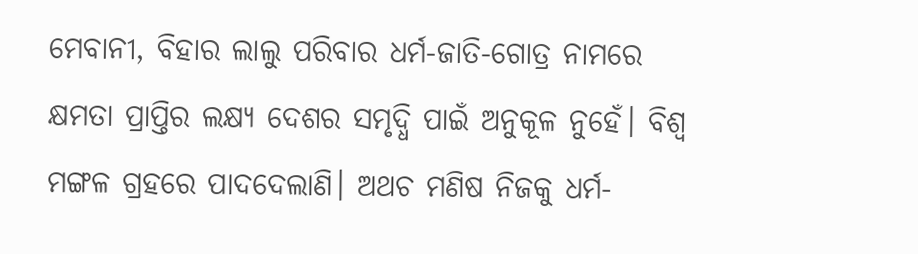ମେବାନୀ, ବିହାର ଲାଲୁ ପରିବାର ଧର୍ମ-ଜାତି-ଗୋତ୍ର ନାମରେ କ୍ଷମତା ପ୍ରାପ୍ତିର ଲକ୍ଷ୍ୟ ଦେଶର ସମୃଦ୍ଧି ପାଇଁ ଅନୁକୂଳ ନୁହେଁ। ବିଶ୍ୱ ମଙ୍ଗଳ ଗ୍ରହରେ ପାଦଦେଲାଣି। ଅଥଚ ମଣିଷ ନିଜକୁ ଧର୍ମ-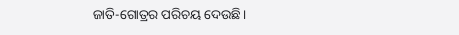ଜାତି-ଗୋତ୍ରର ପରିଚୟ ଦେଉଛି।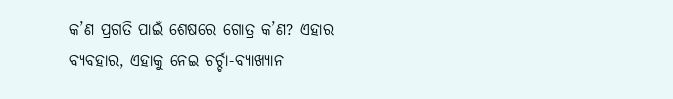କ’ଣ ପ୍ରଗତି ପାଇଁ ଶେଷରେ ଗୋତ୍ର କ’ଣ? ଏହାର ବ୍ୟବହାର, ଏହାକୁ ନେଇ ଚର୍ଚ୍ଚା-ବ୍ୟାଖ୍ୟାନ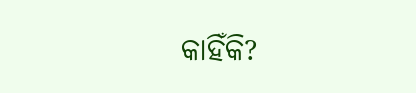କାହିଁକି?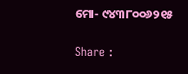ମୋ- ୯୪୩୮୦୦୬୨୧୫

Share :